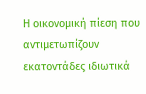Η οικονομική πίεση που αντιμετωπίζουν εκατοντάδες ιδιωτικά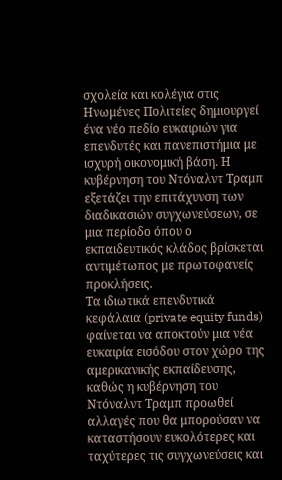σχολεία και κολέγια στις Ηνωμένες Πολιτείες δημιουργεί ένα νέο πεδίο ευκαιριών για επενδυτές και πανεπιστήμια με ισχυρή οικονομική βάση. Η κυβέρνηση του Ντόναλντ Τραμπ εξετάζει την επιτάχυνση των διαδικασιών συγχωνεύσεων, σε μια περίοδο όπου ο εκπαιδευτικός κλάδος βρίσκεται αντιμέτωπος με πρωτοφανείς προκλήσεις.
Τα ιδιωτικά επενδυτικά κεφάλαια (private equity funds) φαίνεται να αποκτούν μια νέα ευκαιρία εισόδου στον χώρο της αμερικανικής εκπαίδευσης, καθώς η κυβέρνηση του Ντόναλντ Τραμπ προωθεί αλλαγές που θα μπορούσαν να καταστήσουν ευκολότερες και ταχύτερες τις συγχωνεύσεις και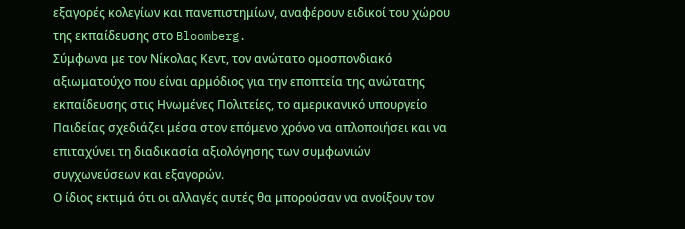εξαγορές κολεγίων και πανεπιστημίων, αναφέρουν ειδικοί του χώρου της εκπαίδευσης στο Bloomberg.
Σύμφωνα με τον Νίκολας Κεντ, τον ανώτατο ομοσπονδιακό αξιωματούχο που είναι αρμόδιος για την εποπτεία της ανώτατης εκπαίδευσης στις Ηνωμένες Πολιτείες, το αμερικανικό υπουργείο Παιδείας σχεδιάζει μέσα στον επόμενο χρόνο να απλοποιήσει και να επιταχύνει τη διαδικασία αξιολόγησης των συμφωνιών συγχωνεύσεων και εξαγορών.
Ο ίδιος εκτιμά ότι οι αλλαγές αυτές θα μπορούσαν να ανοίξουν τον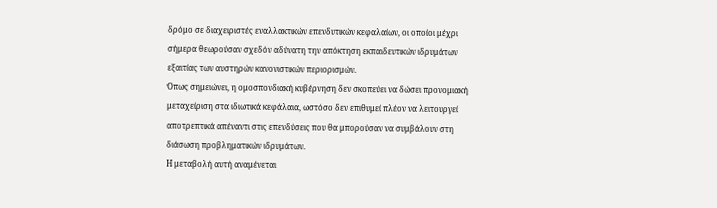δρόμο σε διαχειριστές εναλλακτικών επενδυτικών κεφαλαίων, οι οποίοι μέχρι σήμερα θεωρούσαν σχεδόν αδύνατη την απόκτηση εκπαιδευτικών ιδρυμάτων εξαιτίας των αυστηρών κανονιστικών περιορισμών.
Όπως σημειώνει, η ομοσπονδιακή κυβέρνηση δεν σκοπεύει να δώσει προνομιακή μεταχείριση στα ιδιωτικά κεφάλαια, ωστόσο δεν επιθυμεί πλέον να λειτουργεί αποτρεπτικά απέναντι στις επενδύσεις που θα μπορούσαν να συμβάλουν στη διάσωση προβληματικών ιδρυμάτων.
Η μεταβολή αυτή αναμένεται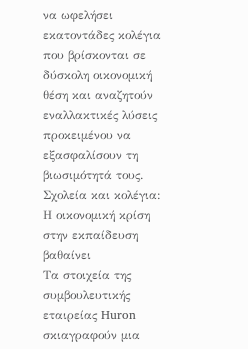να ωφελήσει εκατοντάδες κολέγια που βρίσκονται σε δύσκολη οικονομική θέση και αναζητούν εναλλακτικές λύσεις προκειμένου να εξασφαλίσουν τη βιωσιμότητά τους.
Σχολεία και κολέγια: Η οικονομική κρίση στην εκπαίδευση βαθαίνει
Τα στοιχεία της συμβουλευτικής εταιρείας Huron σκιαγραφούν μια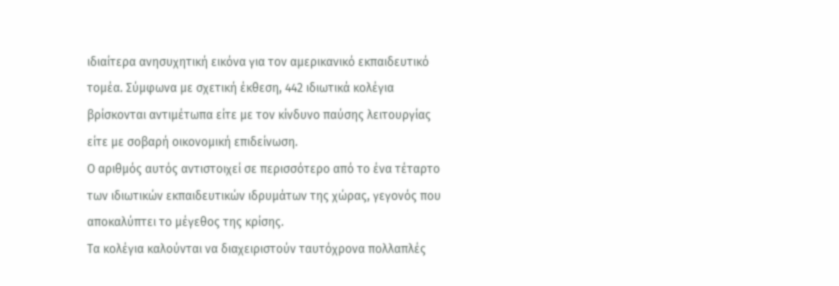ιδιαίτερα ανησυχητική εικόνα για τον αμερικανικό εκπαιδευτικό τομέα. Σύμφωνα με σχετική έκθεση, 442 ιδιωτικά κολέγια βρίσκονται αντιμέτωπα είτε με τον κίνδυνο παύσης λειτουργίας είτε με σοβαρή οικονομική επιδείνωση.
Ο αριθμός αυτός αντιστοιχεί σε περισσότερο από το ένα τέταρτο των ιδιωτικών εκπαιδευτικών ιδρυμάτων της χώρας, γεγονός που αποκαλύπτει το μέγεθος της κρίσης.
Τα κολέγια καλούνται να διαχειριστούν ταυτόχρονα πολλαπλές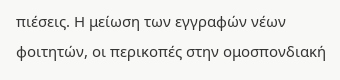πιέσεις. Η μείωση των εγγραφών νέων φοιτητών, οι περικοπές στην ομοσπονδιακή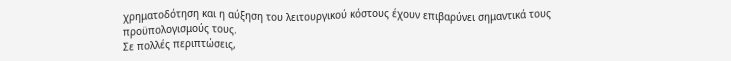χρηματοδότηση και η αύξηση του λειτουργικού κόστους έχουν επιβαρύνει σημαντικά τους προϋπολογισμούς τους.
Σε πολλές περιπτώσεις,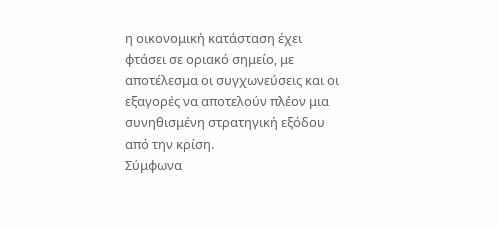η οικονομική κατάσταση έχει φτάσει σε οριακό σημείο, με αποτέλεσμα οι συγχωνεύσεις και οι εξαγορές να αποτελούν πλέον μια συνηθισμένη στρατηγική εξόδου από την κρίση.
Σύμφωνα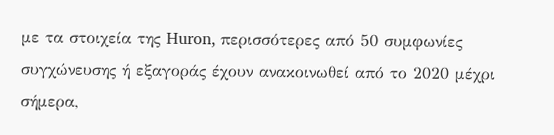με τα στοιχεία της Huron, περισσότερες από 50 συμφωνίες συγχώνευσης ή εξαγοράς έχουν ανακοινωθεί από το 2020 μέχρι σήμερα,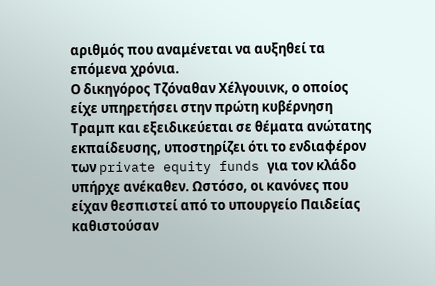αριθμός που αναμένεται να αυξηθεί τα επόμενα χρόνια.
Ο δικηγόρος Τζόναθαν Χέλγουινκ, ο οποίος είχε υπηρετήσει στην πρώτη κυβέρνηση Τραμπ και εξειδικεύεται σε θέματα ανώτατης εκπαίδευσης, υποστηρίζει ότι το ενδιαφέρον των private equity funds για τον κλάδο υπήρχε ανέκαθεν. Ωστόσο, οι κανόνες που είχαν θεσπιστεί από το υπουργείο Παιδείας καθιστούσαν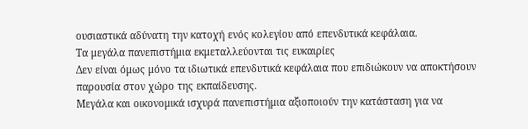ουσιαστικά αδύνατη την κατοχή ενός κολεγίου από επενδυτικά κεφάλαια.
Τα μεγάλα πανεπιστήμια εκμεταλλεύονται τις ευκαιρίες
Δεν είναι όμως μόνο τα ιδιωτικά επενδυτικά κεφάλαια που επιδιώκουν να αποκτήσουν παρουσία στον χώρο της εκπαίδευσης.
Μεγάλα και οικονομικά ισχυρά πανεπιστήμια αξιοποιούν την κατάσταση για να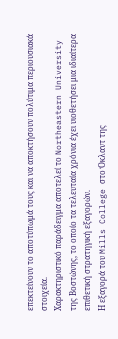επεκτείνουν το αποτύπωμά τους και να αποκτήσουν πολύτιμα περιουσιακά στοιχεία.
Χαρακτηριστικό παράδειγμα αποτελεί το Northeastern University της Βοστώνης, το οποίο τα τελευταία χρόνια έχει υιοθετήσει μια ιδιαίτερα επιθετική στρατηγική εξαγορών.
Η εξαγορά του Mills College στο Όκλαντ της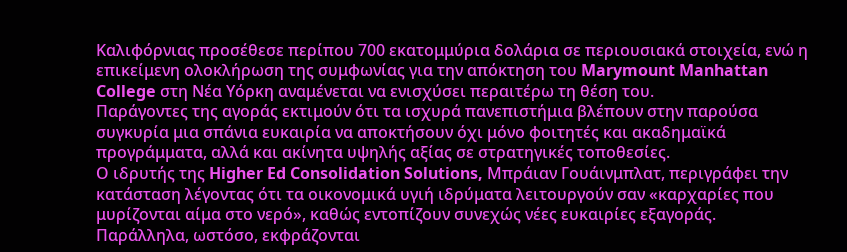Καλιφόρνιας προσέθεσε περίπου 700 εκατομμύρια δολάρια σε περιουσιακά στοιχεία, ενώ η επικείμενη ολοκλήρωση της συμφωνίας για την απόκτηση του Marymount Manhattan College στη Νέα Υόρκη αναμένεται να ενισχύσει περαιτέρω τη θέση του.
Παράγοντες της αγοράς εκτιμούν ότι τα ισχυρά πανεπιστήμια βλέπουν στην παρούσα συγκυρία μια σπάνια ευκαιρία να αποκτήσουν όχι μόνο φοιτητές και ακαδημαϊκά προγράμματα, αλλά και ακίνητα υψηλής αξίας σε στρατηγικές τοποθεσίες.
Ο ιδρυτής της Higher Ed Consolidation Solutions, Μπράιαν Γουάινμπλατ, περιγράφει την κατάσταση λέγοντας ότι τα οικονομικά υγιή ιδρύματα λειτουργούν σαν «καρχαρίες που μυρίζονται αίμα στο νερό», καθώς εντοπίζουν συνεχώς νέες ευκαιρίες εξαγοράς.
Παράλληλα, ωστόσο, εκφράζονται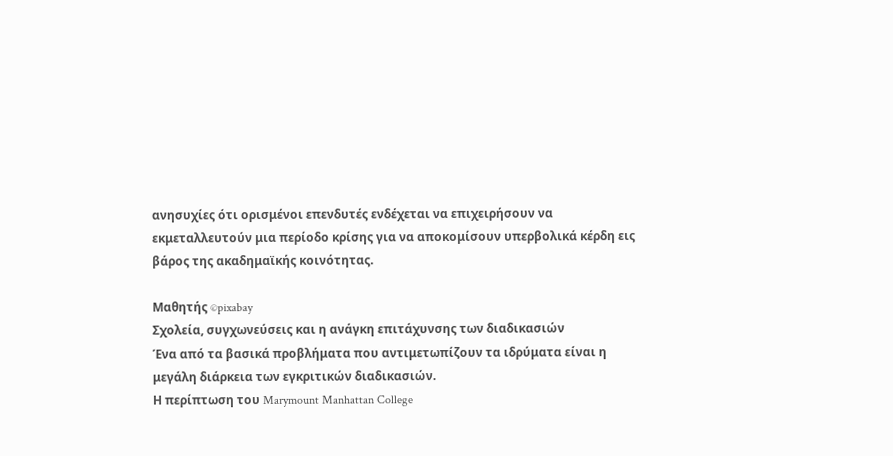ανησυχίες ότι ορισμένοι επενδυτές ενδέχεται να επιχειρήσουν να εκμεταλλευτούν μια περίοδο κρίσης για να αποκομίσουν υπερβολικά κέρδη εις βάρος της ακαδημαϊκής κοινότητας.

Μαθητής ©pixabay
Σχολεία, συγχωνεύσεις και η ανάγκη επιτάχυνσης των διαδικασιών
Ένα από τα βασικά προβλήματα που αντιμετωπίζουν τα ιδρύματα είναι η μεγάλη διάρκεια των εγκριτικών διαδικασιών.
Η περίπτωση του Marymount Manhattan College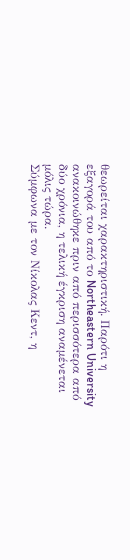θεωρείται χαρακτηριστική. Παρότι η εξαγορά του από το Northeastern University ανακοινώθηκε πριν από περισσότερα από δύο χρόνια, η τελική έγκριση αναμένεται μόλις τώρα.
Σύμφωνα με τον Νίκολας Κεντ, η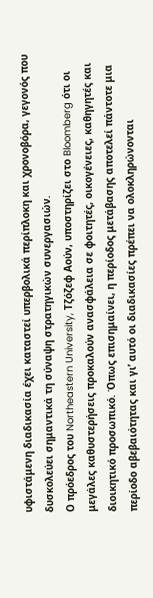υφιστάμενη διαδικασία έχει καταστεί υπερβολικά περίπλοκη και χρονοβόρα, γεγονός που δυσκολεύει σημαντικά τη σύναψη στρατηγικών συνεργασιών.
Ο πρόεδρος του Northeastern University, Τζόζεφ Αούν, υποστηρίζει στο Bloomberg ότι οι μεγάλες καθυστερήσεις προκαλούν ανασφάλεια σε φοιτητές, οικογένειες, καθηγητές και διοικητικό προσωπικό. Όπως επισημαίνει, η περίοδος μετάβασης αποτελεί πάντοτε μια περίοδο αβεβαιότητας και γι’ αυτό οι διαδικασίες πρέπει να ολοκληρώνονται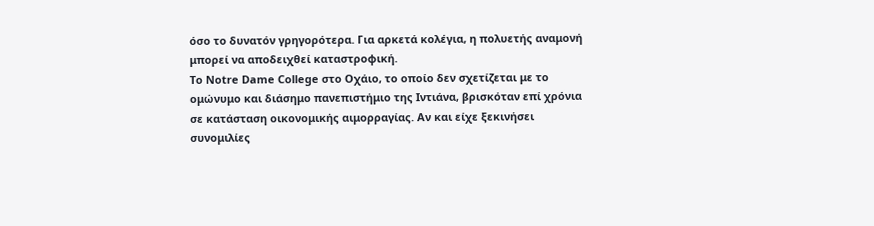όσο το δυνατόν γρηγορότερα. Για αρκετά κολέγια, η πολυετής αναμονή μπορεί να αποδειχθεί καταστροφική.
Το Notre Dame College στο Οχάιο, το οποίο δεν σχετίζεται με το ομώνυμο και διάσημο πανεπιστήμιο της Ιντιάνα, βρισκόταν επί χρόνια σε κατάσταση οικονομικής αιμορραγίας. Αν και είχε ξεκινήσει συνομιλίες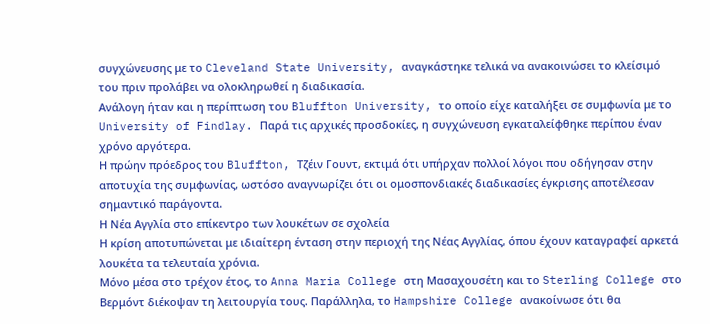συγχώνευσης με το Cleveland State University, αναγκάστηκε τελικά να ανακοινώσει το κλείσιμό του πριν προλάβει να ολοκληρωθεί η διαδικασία.
Ανάλογη ήταν και η περίπτωση του Bluffton University, το οποίο είχε καταλήξει σε συμφωνία με το University of Findlay. Παρά τις αρχικές προσδοκίες, η συγχώνευση εγκαταλείφθηκε περίπου έναν χρόνο αργότερα.
Η πρώην πρόεδρος του Bluffton, Τζέιν Γουντ, εκτιμά ότι υπήρχαν πολλοί λόγοι που οδήγησαν στην αποτυχία της συμφωνίας, ωστόσο αναγνωρίζει ότι οι ομοσπονδιακές διαδικασίες έγκρισης αποτέλεσαν σημαντικό παράγοντα.
Η Νέα Αγγλία στο επίκεντρο των λουκέτων σε σχολεία
Η κρίση αποτυπώνεται με ιδιαίτερη ένταση στην περιοχή της Νέας Αγγλίας, όπου έχουν καταγραφεί αρκετά λουκέτα τα τελευταία χρόνια.
Μόνο μέσα στο τρέχον έτος, το Anna Maria College στη Μασαχουσέτη και το Sterling College στο Βερμόντ διέκοψαν τη λειτουργία τους. Παράλληλα, το Hampshire College ανακοίνωσε ότι θα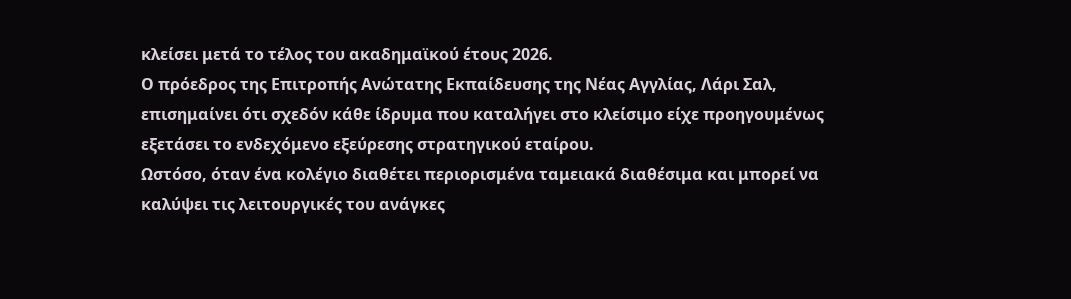κλείσει μετά το τέλος του ακαδημαϊκού έτους 2026.
Ο πρόεδρος της Επιτροπής Ανώτατης Εκπαίδευσης της Νέας Αγγλίας, Λάρι Σαλ, επισημαίνει ότι σχεδόν κάθε ίδρυμα που καταλήγει στο κλείσιμο είχε προηγουμένως εξετάσει το ενδεχόμενο εξεύρεσης στρατηγικού εταίρου.
Ωστόσο, όταν ένα κολέγιο διαθέτει περιορισμένα ταμειακά διαθέσιμα και μπορεί να καλύψει τις λειτουργικές του ανάγκες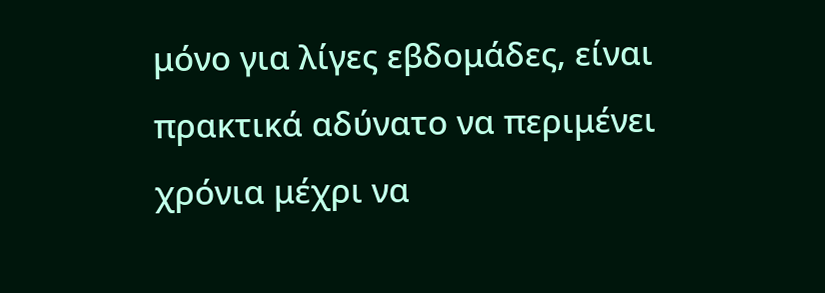μόνο για λίγες εβδομάδες, είναι πρακτικά αδύνατο να περιμένει χρόνια μέχρι να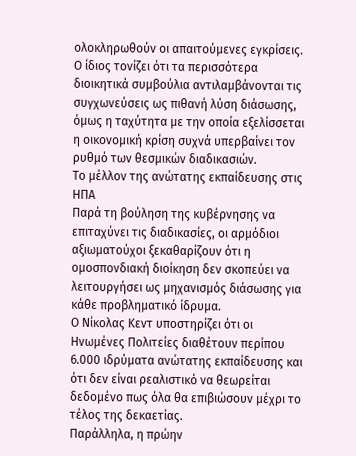ολοκληρωθούν οι απαιτούμενες εγκρίσεις.
Ο ίδιος τονίζει ότι τα περισσότερα διοικητικά συμβούλια αντιλαμβάνονται τις συγχωνεύσεις ως πιθανή λύση διάσωσης, όμως η ταχύτητα με την οποία εξελίσσεται η οικονομική κρίση συχνά υπερβαίνει τον ρυθμό των θεσμικών διαδικασιών.
Το μέλλον της ανώτατης εκπαίδευσης στις ΗΠΑ
Παρά τη βούληση της κυβέρνησης να επιταχύνει τις διαδικασίες, οι αρμόδιοι αξιωματούχοι ξεκαθαρίζουν ότι η ομοσπονδιακή διοίκηση δεν σκοπεύει να λειτουργήσει ως μηχανισμός διάσωσης για κάθε προβληματικό ίδρυμα.
Ο Νίκολας Κεντ υποστηρίζει ότι οι Ηνωμένες Πολιτείες διαθέτουν περίπου 6.000 ιδρύματα ανώτατης εκπαίδευσης και ότι δεν είναι ρεαλιστικό να θεωρείται δεδομένο πως όλα θα επιβιώσουν μέχρι το τέλος της δεκαετίας.
Παράλληλα, η πρώην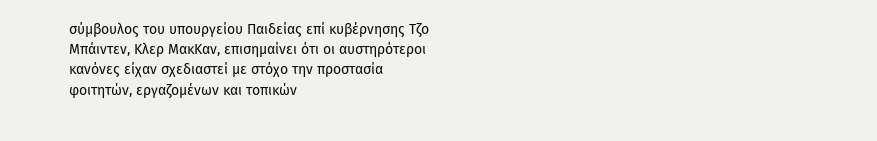σύμβουλος του υπουργείου Παιδείας επί κυβέρνησης Τζο Μπάιντεν, Κλερ ΜακΚαν, επισημαίνει ότι οι αυστηρότεροι κανόνες είχαν σχεδιαστεί με στόχο την προστασία φοιτητών, εργαζομένων και τοπικών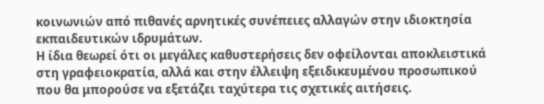κοινωνιών από πιθανές αρνητικές συνέπειες αλλαγών στην ιδιοκτησία εκπαιδευτικών ιδρυμάτων.
Η ίδια θεωρεί ότι οι μεγάλες καθυστερήσεις δεν οφείλονται αποκλειστικά στη γραφειοκρατία, αλλά και στην έλλειψη εξειδικευμένου προσωπικού που θα μπορούσε να εξετάζει ταχύτερα τις σχετικές αιτήσεις.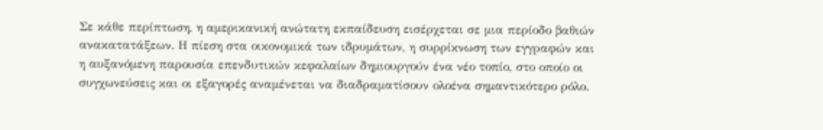Σε κάθε περίπτωση, η αμερικανική ανώτατη εκπαίδευση εισέρχεται σε μια περίοδο βαθιών ανακατατάξεων. Η πίεση στα οικονομικά των ιδρυμάτων, η συρρίκνωση των εγγραφών και η αυξανόμενη παρουσία επενδυτικών κεφαλαίων δημιουργούν ένα νέο τοπίο, στο οποίο οι συγχωνεύσεις και οι εξαγορές αναμένεται να διαδραματίσουν ολοένα σημαντικότερο ρόλο.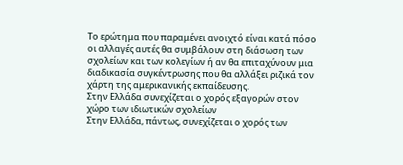Το ερώτημα που παραμένει ανοιχτό είναι κατά πόσο οι αλλαγές αυτές θα συμβάλουν στη διάσωση των σχολείων και των κολεγίων ή αν θα επιταχύνουν μια διαδικασία συγκέντρωσης που θα αλλάξει ριζικά τον χάρτη της αμερικανικής εκπαίδευσης.
Στην Ελλάδα συνεχίζεται ο χορός εξαγορών στον χώρο των ιδιωτικών σχολείων
Στην Ελλάδα, πάντως, συνεχίζεται ο χορός των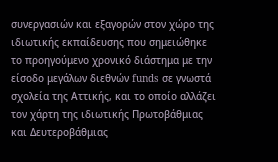συνεργασιών και εξαγορών στον χώρο της ιδιωτικής εκπαίδευσης που σημειώθηκε το προηγούμενο χρονικό διάστημα με την είσοδο μεγάλων διεθνών funds σε γνωστά σχολεία της Αττικής, και το οποίο αλλάζει τον χάρτη της ιδιωτικής Πρωτοβάθμιας και Δευτεροβάθμιας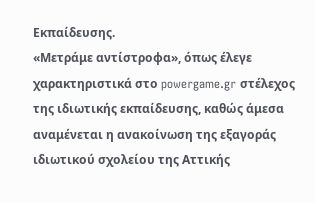Εκπαίδευσης.
«Μετράμε αντίστροφα», όπως έλεγε χαρακτηριστικά στο powergame.gr στέλεχος της ιδιωτικής εκπαίδευσης, καθώς άμεσα αναμένεται η ανακοίνωση της εξαγοράς ιδιωτικού σχολείου της Αττικής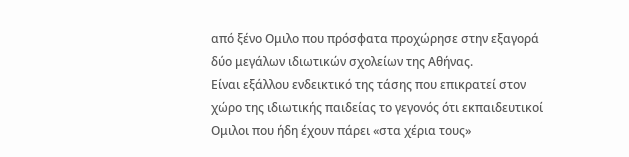από ξένο Ομιλο που πρόσφατα προχώρησε στην εξαγορά δύο μεγάλων ιδιωτικών σχολείων της Αθήνας.
Είναι εξάλλου ενδεικτικό της τάσης που επικρατεί στον χώρο της ιδιωτικής παιδείας το γεγονός ότι εκπαιδευτικοί Ομιλοι που ήδη έχουν πάρει «στα χέρια τους»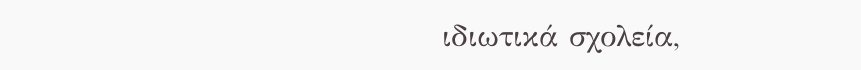ιδιωτικά σχολεία,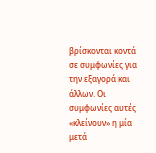βρίσκονται κοντά σε συμφωνίες για την εξαγορά και άλλων. Οι συμφωνίες αυτές «κλείνουν» η μία μετά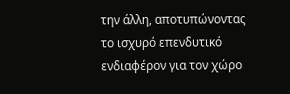την άλλη, αποτυπώνοντας το ισχυρό επενδυτικό ενδιαφέρον για τον χώρο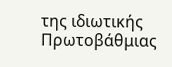της ιδιωτικής Πρωτοβάθμιας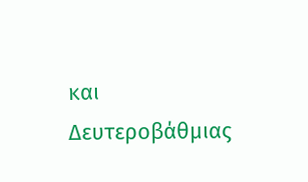και ∆ευτεροβάθμιας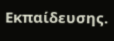Εκπαίδευσης.